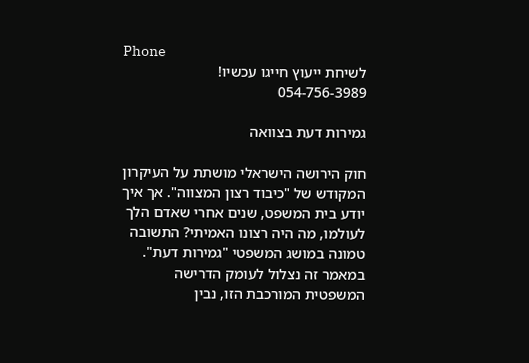Phone
לשיחת ייעוץ חייגו עכשיו!
054-756-3989

גמירות דעת בצוואה

חוק הירושה הישראלי מושתת על העיקרון המקודש של "כיבוד רצון המצווה". אך איך יודע בית המשפט, שנים אחרי שאדם הלך לעולמו, מה היה רצונו האמיתי? התשובה טמונה במושג המשפטי "גמירות דעת".  במאמר זה נצלול לעומק הדרישה המשפטית המורכבת הזו, נבין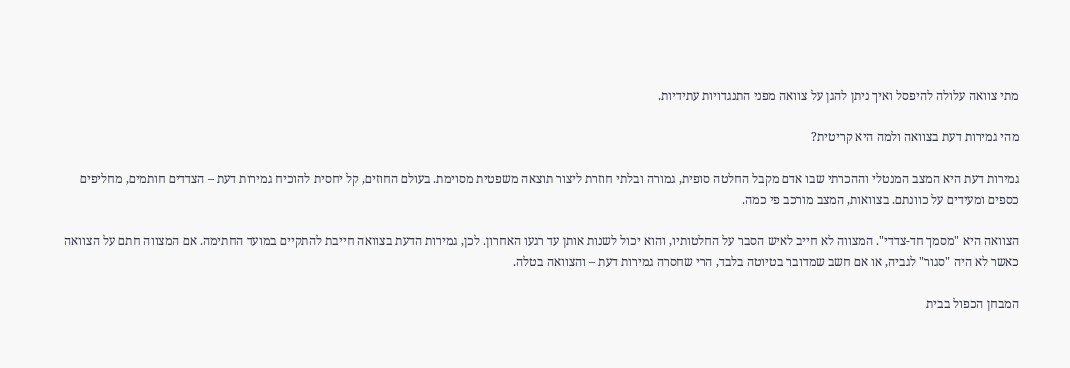מתי צוואה עלולה להיפסל ואיך ניתן להגן על צוואה מפני התנגדויות עתידיות.

מהי גמירות דעת בצוואה ולמה היא קריטית?

גמירות דעת היא המצב המנטלי וההכרתי שבו אדם מקבל החלטה סופית, גמורה ובלתי חוזרת ליצור תוצאה משפטית מסוימת. בעולם החוזים, קל יחסית להוכיח גמירות דעת – הצדדים חותמים, מחליפים כספים ומעידים על כוונתם. בצוואות, המצב מורכב פי כמה.

הצוואה היא "מסמך חד-צדדי". המצווה לא חייב לאיש הסבר על החלטותיו, והוא יכול לשנות אותן עד רגעו האחרון. לכן, גמירות הדעת בצוואה חייבת להתקיים במועד החתימה. אם המצווה חתם על הצוואה כאשר לא היה "סגור" לגביה, או אם חשב שמדובר בטיוטה בלבד, הרי שחסרה גמירות דעת – והצוואה בטלה.

המבחן הכפול בבית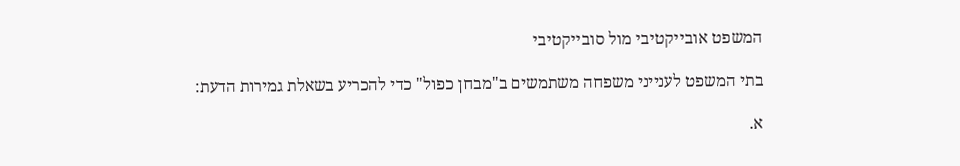המשפט אובייקטיבי מול סובייקטיבי

בתי המשפט לענייני משפחה משתמשים ב"מבחן כפול" כדי להכריע בשאלת גמירות הדעת:

א.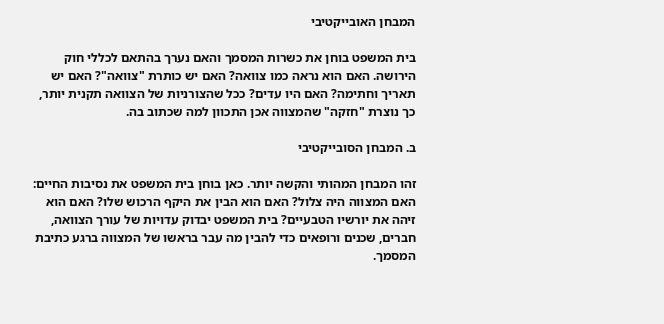המבחן האובייקטיבי

בית המשפט בוחן את כשרות המסמך והאם נערך בהתאם לכללי חוק הירושה. האם הוא נראה כמו צוואה? האם יש כותרת "צוואה"? האם יש תאריך וחתימה? האם היו עדים? ככל שהצורניות של הצוואה תקנית יותר, כך נוצרת "חזקה" שהמצווה אכן התכוון למה שכתוב בה.

ב. המבחן הסובייקטיבי

זהו המבחן המהותי והקשה יותר. כאן בוחן בית המשפט את נסיבות החיים: האם המצווה היה צלול? האם הוא הבין את היקף הרכוש שלו? האם הוא זיהה את יורשיו הטבעיים? בית המשפט יבדוק עדויות של עורך הצוואה, חברים, שכנים ורופאים כדי להבין מה עבר בראשו של המצווה ברגע כתיבת המסמך.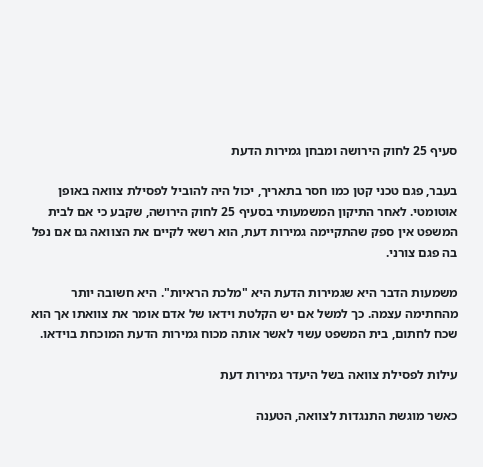סעיף 25 לחוק הירושה ומבחן גמירות הדעת

בעבר, פגם טכני קטן כמו חסר בתאריך, יכול היה להוביל לפסילת צוואה באופן אוטומטי. לאחר התיקון המשמעותי בסעיף 25 לחוק הירושה, שקבע כי אם לבית המשפט אין ספק שהתקיימה גמירות דעת, הוא רשאי לקיים את הצוואה גם אם נפל בה פגם צורני.

משמעות הדבר היא שגמירות הדעת היא "מלכת הראיות". היא חשובה יותר מהחתימה עצמה. כך למשל אם יש הקלטת וידאו של אדם אומר את צוואתו אך הוא שכח לחתום, בית המשפט עשוי לאשר אותה מכוח גמירות הדעת המוכחת בוידאו.

עילות לפסילת צוואה בשל היעדר גמירות דעת

כאשר מוגשת התנגדות לצוואה, הטענה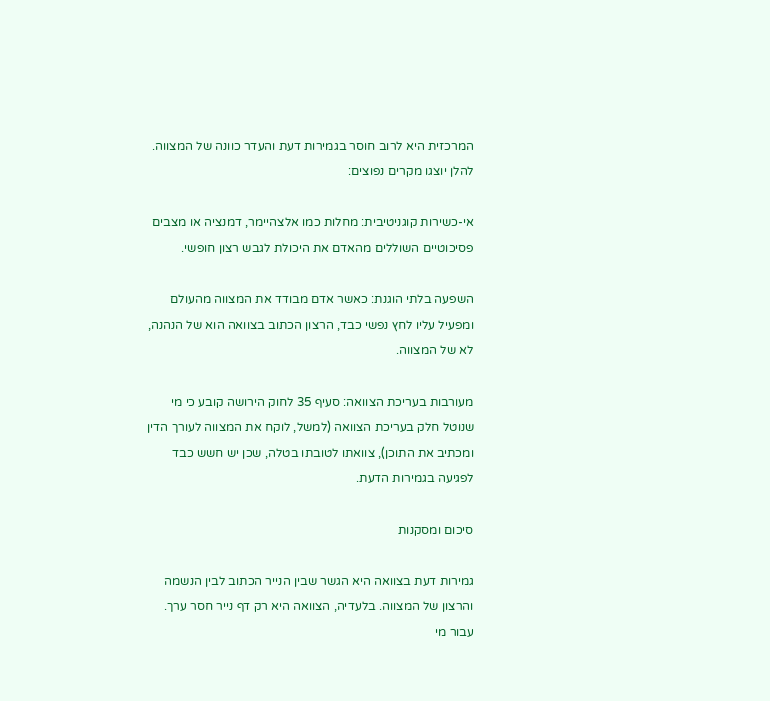המרכזית היא לרוב חוסר בגמירות דעת והעדר כוונה של המצווה. להלן יוצגו מקרים נפוצים:

אי-כשירות קוגניטיבית: מחלות כמו אלצהיימר, דמנציה או מצבים פסיכוטיים השוללים מהאדם את היכולת לגבש רצון חופשי.

השפעה בלתי הוגנת: כאשר אדם מבודד את המצווה מהעולם ומפעיל עליו לחץ נפשי כבד, הרצון הכתוב בצוואה הוא של הנהנה, לא של המצווה.

מעורבות בעריכת הצוואה: סעיף 35 לחוק הירושה קובע כי מי שנוטל חלק בעריכת הצוואה (למשל, לוקח את המצווה לעורך הדין ומכתיב את התוכן), צוואתו לטובתו בטלה, שכן יש חשש כבד לפגיעה בגמירות הדעת.

סיכום ומסקנות

גמירות דעת בצוואה היא הגשר שבין הנייר הכתוב לבין הנשמה והרצון של המצווה. בלעדיה, הצוואה היא רק דף נייר חסר ערך. עבור מי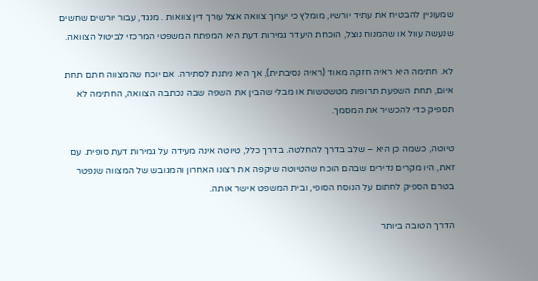שמעוניין להבטיח את עתיד יורשיו, מומלץ כי יערוך צוואה אצל עורך דין צוואות . מנגד, עבור יורשים שחשים שנעשה עוול או שהמנוח נוצל, הוכחת היעדר גמירות דעת היא המפתח המשפטי המרכזי לביטול הצוואה.

לא. חתימה היא ראיה חזקה מאוד (ראיה נסיבתית), אך היא ניתנת לסתירה. אם יוכח שהמצווה חתם תחת איום, תחת השפעת תרופות מטשטשות או מבלי שהבין את השפה שבה נכתבה הצוואה, החתימה לא תספיק כדי להכשיר את המסמך.

טיוטה, כשמה כן היא – שלב בדרך להחלטה. בדרך כלל, טיוטה אינה מעידה על גמירות דעת סופית. עם זאת, היו מקרים נדירים שבהם הוכח שהטיוטה שיקפה את רצונו האחרון והמגובש של המצווה שנפטר בטרם הספיק לחתום על הנוסח הסופי, ובית המשפט אישר אותה.

הדרך הטובה ביותר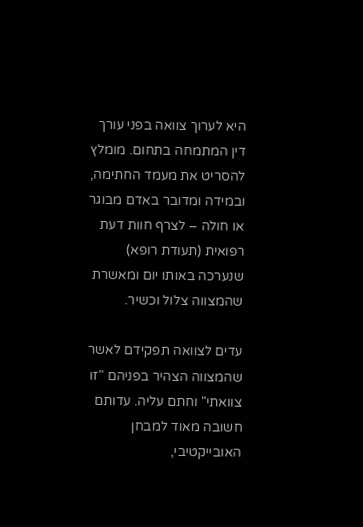היא לערוך צוואה בפני עורך דין המתמחה בתחום. מומלץ להסריט את מעמד החתימה, ובמידה ומדובר באדם מבוגר או חולה – לצרף חוות דעת רפואית (תעודת רופא) שנערכה באותו יום ומאשרת שהמצווה צלול וכשיר.

עדים לצוואה תפקידם לאשר שהמצווה הצהיר בפניהם "זו צוואתי" וחתם עליה. עדותם חשובה מאוד למבחן האובייקטיבי,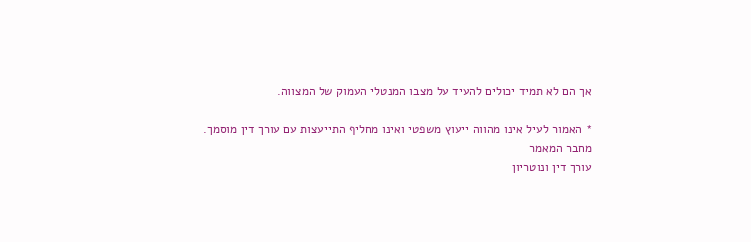אך הם לא תמיד יכולים להעיד על מצבו המנטלי העמוק של המצווה.

* האמור לעיל אינו מהווה ייעוץ משפטי ואינו מחליף התייעצות עם עורך דין מוסמך.
מחבר המאמר
עורך דין ונוטריון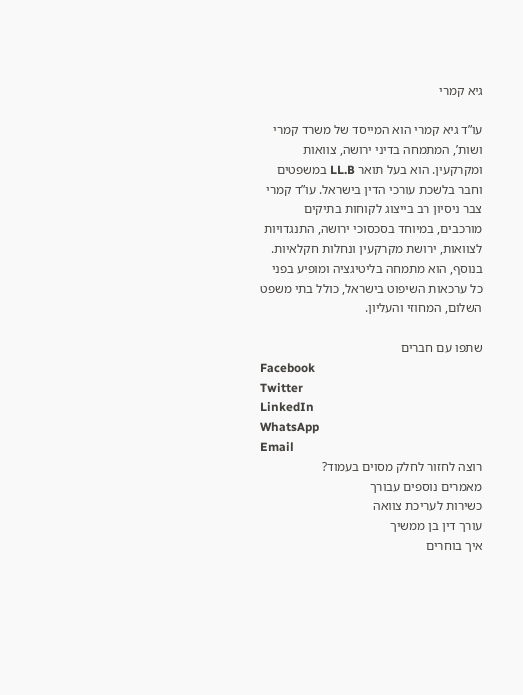גיא קמרי

עו”ד גיא קמרי הוא המייסד של משרד קמרי ושות’, המתמחה בדיני ירושה, צוואות ומקרקעין. הוא בעל תואר LL.B במשפטים וחבר בלשכת עורכי הדין בישראל. עו”ד קמרי צבר ניסיון רב בייצוג לקוחות בתיקים מורכבים, במיוחד בסכסוכי ירושה, התנגדויות לצוואות, ירושת מקרקעין ונחלות חקלאיות. בנוסף, הוא מתמחה בליטיגציה ומופיע בפני כל ערכאות השיפוט בישראל, כולל בתי משפט השלום, המחוזי והעליון.

שתפו עם חברים
Facebook
Twitter
LinkedIn
WhatsApp
Email
רוצה לחזור לחלק מסוים בעמוד?
מאמרים נוספים עבורך
כשירות לעריכת צוואה
עורך דין בן ממשיך
איך בוחרים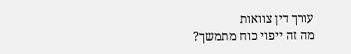עורך דין צוואות
מה זה ייפוי כוח מתמשך?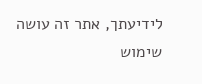לידיעתך, אתר זה עושה שימוש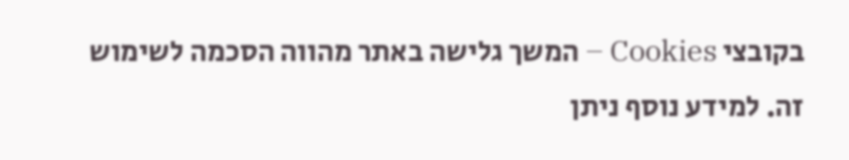בקובצי Cookies – המשך גלישה באתר מהווה הסכמה לשימוש זה. למידע נוסף ניתן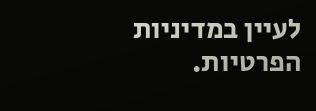לעיין במדיניות הפרטיות.